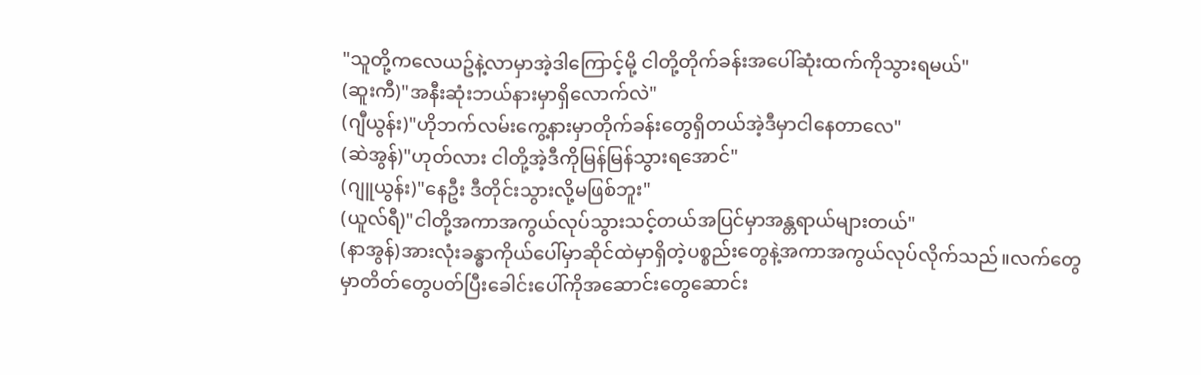"သူတို့ကလေယဥ်နဲ့လာမှာအဲ့ဒါကြောင့်မို့ ငါတို့တိုက်ခန်းအပေါ်ဆုံးထက်ကိုသွားရမယ်"
(ဆူးကီ)"အနီးဆုံးဘယ်နားမှာရှိလောက်လဲ"
(ဂျီယွန်း)"ဟိုဘက်လမ်းကွေ့နားမှာတိုက်ခန်းတွေရှိတယ်အဲ့ဒီမှာငါနေတာလေ"
(ဆဲအွန်)"ဟုတ်လား ငါတို့အဲ့ဒီကိုမြန်မြန်သွားရအောင်"
(ဂျူယွန်း)"နေဦး ဒီတိုင်းသွားလို့မဖြစ်ဘူး"
(ယူလ်ရီ)"ငါတို့အကာအကွယ်လုပ်သွားသင့်တယ်အပြင်မှာအန္တရာယ်များတယ်"
(နာအွန်)အားလုံးခန္ဓာကိုယ်ပေါ်မှာဆိုင်ထဲမှာရှိတဲ့ပစ္စည်းတွေနဲ့အကာအကွယ်လုပ်လိုက်သည်။လက်တွေမှာတိတ်တွေပတ်ပြီးခေါင်းပေါ်ကိုအဆောင်းတွေဆောင်း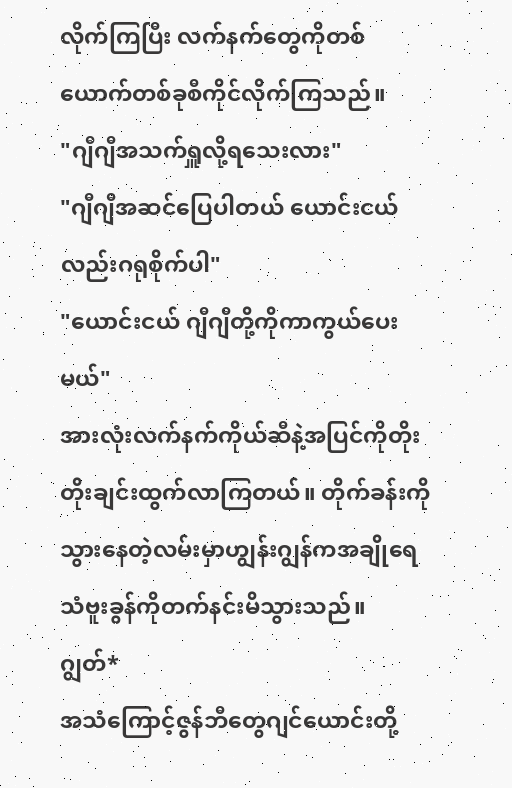လိုက်ကြပြီး လက်နက်တွေကိုတစ်ယောက်တစ်ခုစီကိုင်လိုက်ကြသည်။
"ဂျီဂျီအသက်ရှူလို့ရသေးလား"
"ဂျီဂျီအဆင်ပြေပါတယ် ယောင်းငယ်လည်းဂရုစိုက်ပါ"
"ယောင်းငယ် ဂျီဂျီတို့ကိုကာကွယ်ပေးမယ်"
အားလုံးလက်နက်ကိုယ်ဆီနဲ့အပြင်ကိုတိုးတိုးချင်းထွက်လာကြတယ်။ တိုက်ခန်းကိုသွားနေတဲ့လမ်းမှာဟျွန်းဂျွန်ကအချိုရေသံဗူးခွန်ကိုတက်နင်းမိသွားသည်။
ဂျွတ်*
အသံကြောင့်ဇွန်ဘီတွေဂျင်ယောင်းတို့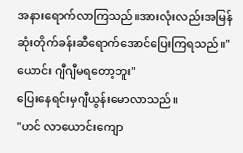အနားရောက်လာကြသည်။အားလုံးလည်းအမြန်ဆုံးတိုက်ခန်းဆီရောက်အောင်ပြေးကြရသည်။"ယောင်း ဂျီဂျီမရတော့ဘူး"
ပြေးနေရင်းမှဂျီယွန်းမောလာသည်။
"ဟင် လာယောင်းကျော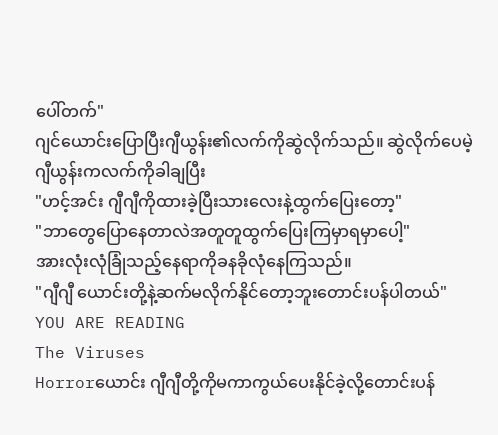ပေါ်တက်"
ဂျင်ယောင်းပြောပြီးဂျီယွန်း၏လက်ကိုဆွဲလိုက်သည်။ ဆွဲလိုက်ပေမဲ့ဂျီယွန်းကလက်ကိုခါချပြီး
"ဟင့်အင်း ဂျီဂျီကိုထားခဲ့ပြီးသားလေးနဲ့ထွက်ပြေးတော့"
"ဘာတွေပြောနေတာလဲအတူတူထွက်ပြေးကြမှာရမှာပေါ့"
အားလုံးလုံခြုံသည့်နေရာကိုခနခိုလုံနေကြသည်။
"ဂျီဂျီ ယောင်းတို့နဲ့ဆက်မလိုက်နိုင်တော့ဘူးတောင်းပန်ပါတယ်"
YOU ARE READING
The Viruses
Horrorယောင်း ဂျီဂျီတို့ကိုမကာကွယ်ပေးနိုင်ခဲ့လို့တောင်းပန်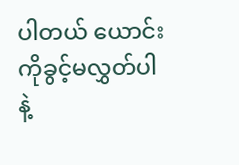ပါတယ် ယောင်းကိုခွင့်မလွှတ်ပါနဲ့